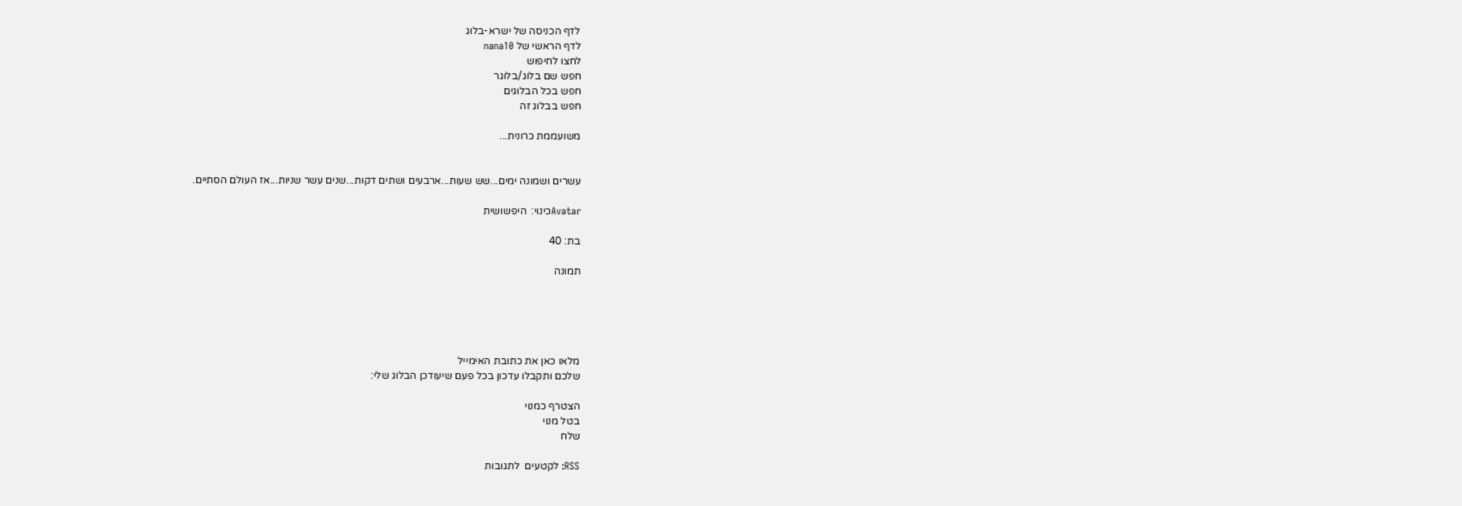לדף הכניסה של ישרא-בלוג
לדף הראשי של nana10
לחצו לחיפוש
חפש שם בלוג/בלוגר
חפש בכל הבלוגים
חפש בבלוג זה

משועממת כרונית...


עשרים ושמונה ימים...שש שעות...ארבעים ושתים דקות...שנים עשר שניות...אז העולם הסתיים.

Avatarכינוי:  היפשושית

בת: 40

תמונה





מלאו כאן את כתובת האימייל
שלכם ותקבלו עדכון בכל פעם שיעודכן הבלוג שלי:

הצטרף כמנוי
בטל מנוי
שלח

RSS: לקטעים  לתגובות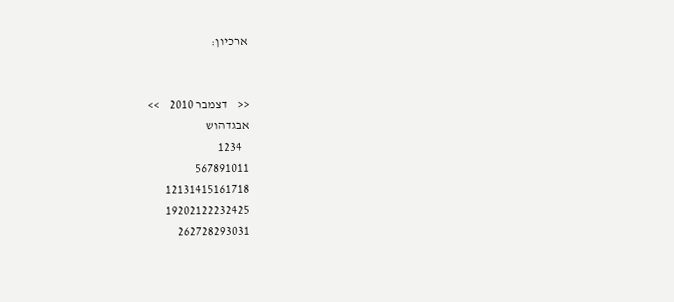ארכיון:


<<    דצמבר 2010    >>
אבגדהוש
   1234
567891011
12131415161718
19202122232425
262728293031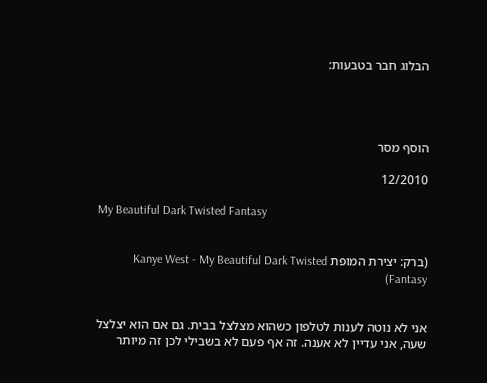הבלוג חבר בטבעות:




הוסף מסר

12/2010

My Beautiful Dark Twisted Fantasy


(ברק: יצירת המופת Kanye West - My Beautiful Dark Twisted Fantasy)


אני לא נוטה לענות לטלפון כשהוא מצלצל בבית. גם אם הוא יצלצל שעה, אני עדיין לא אענה. זה אף פעם לא בשבילי לכן זה מיותר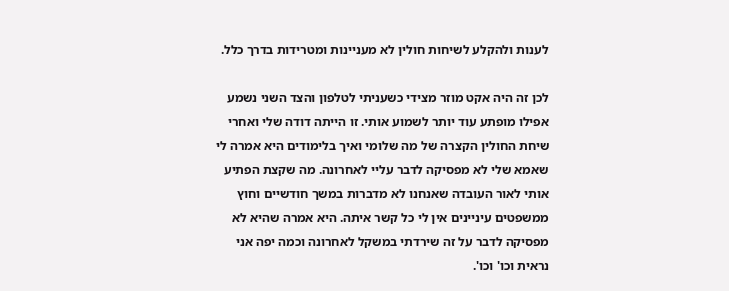לענות ולהקלע לשיחות חולין לא מעניינות ומטרידות בדרך כלל.

לכן זה היה אקט מוזר מצידי כשעניתי לטלפון והצד השני נשמע אפילו מופתע עוד יותר לשמוע אותי. זו הייתה דודה שלי ואחרי שיחת החולין הקצרה של מה שלומי ואיך בלימודים היא אמרה לי שאמא שלי לא מפסיקה לדבר עליי לאחרונה. מה שקצת הפתיע אותי לאור העובדה שאנחנו לא מדברות במשך חודשיים וחוץ ממשפטים עיניינים אין לי כל קשר איתה. היא אמרה שהיא לא מפסיקה לדבר על זה שירדתי במשקל לאחרונה וכמה יפה אני נראית וכו' וכו'.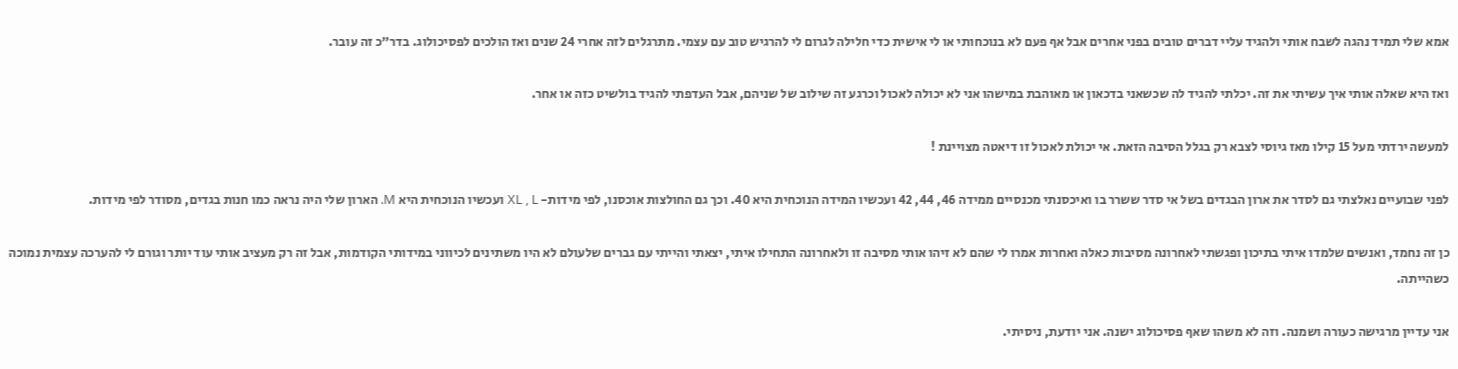אמא שלי תמיד נהגה לשבח אותי ולהגיד עליי דברים טובים בפני אחרים אבל אף פעם לא בנוכחותי או לי אישית כדי חלילה לגרום לי להרגיש טוב עם עצמי. מתרגלים לזה אחרי 24 שנים ואז הולכים לפסיכולוג. בדר"כ זה עובר.

ואז היא שאלה אותי איך עשיתי את זה. יכלתי להגיד לה שכשאני בדכאון או מאוהבת במישהו אני לא יכולה לאכול וכרגע זה שילוב של שניהם, אבל העדפתי להגיד בולשיט כזה או אחר.

למעשה ירדתי מעל 15 קילו מאז גיוסי לצבא רק בגלל הסיבה הזאת. אי יכולת לאכול זו דיאטה מצויינת !

לפני שבועיים נאלצתי גם לסדר את ארון הבגדים בשל אי סדר ששרר בו ואיכסנתי מכנסיים ממידה 46, 44, 42 ועכשיו המידה הנוכחית היא 40. וכך גם החולצות אוכסנו, לפי מידות- XL , L ועכשיו הנוכחית היא M. הארון שלי היה נראה כמו חנות בגדים, מסודר לפי מידות.

כן זה נחמד, ואנשים שלמדו איתי בתיכון ופגשתי לאחרונה מסיבות כאלה ואחרות אמרו לי שהם לא זיהו אותי מסיבה זו ולאחרונה התחילו איתי, יצאתי והייתי עם גברים שלעולם לא היו משתינים לכיווני במידותי הקודמות, אבל זה רק מעציב אותי עוד יותר וגורם לי להערכה עצמית נמוכה כשהייתה.

אני עדיין מרגישה כעורה ושמנה. וזה לא משהו שאף פסיכולוג ישנה. אני יודעת, ניסיתי.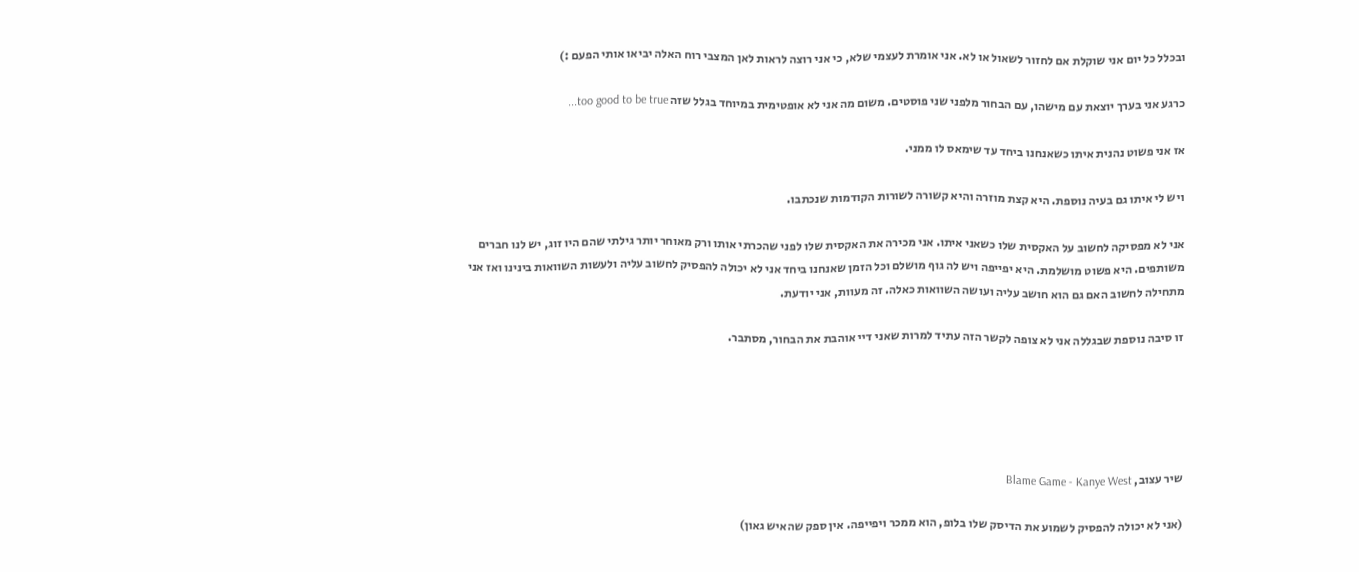ובכלל כל יום אני שוקלת אם לחזור לשאול או לא. אני אומרת לעצמי שלא, כי אני רוצה לראות לאן המצבי רוח האלה יביאו אותי הפעם :)

כרגע אני בערך יוצאת עם מישהו, עם הבחור מלפני שני פוסטים. משום מה אני לא אופטימית במיוחד בגלל שזה too good to be true...

אז אני פשוט נהנית איתו כשאנחנו ביחד עד שימאס לו ממני.

ויש לי איתו גם בעיה נוספת. היא קצת מוזרה והיא קשורה לשורות הקודמות שנכתבו.

אני לא מפסיקה לחשוב על האקסית שלו כשאני איתו. אני מכירה את האקסית שלו לפני שהכרתי אותו ורק מאוחר יותר גילתי שהם היו זוג, יש לנו חברים משותפים. היא פשוט מושלמת. היא יפייפה ויש לה גוף מושלם וכל הזמן שאנחנו ביחד אני לא יכולה להפסיק לחשוב עליה ולעשות השוואות בינינו ואז אני מתחילה לחשוב האם גם הוא חושב עליה ועושה השוואות כאלה. זה מעוות, אני יודעת.

זו סיבה נוספת שבגללה אני לא צופה לקשר הזה עתיד למרות שאני דיי אוהבת את הבחור, מסתבר.





שיר עצוב, Blame Game - Kanye West

(אני לא יכולה להפסיק לשמוע את הדיסק שלו בלופ, הוא ממכר ויפייפה. אין ספק שהאיש גאון)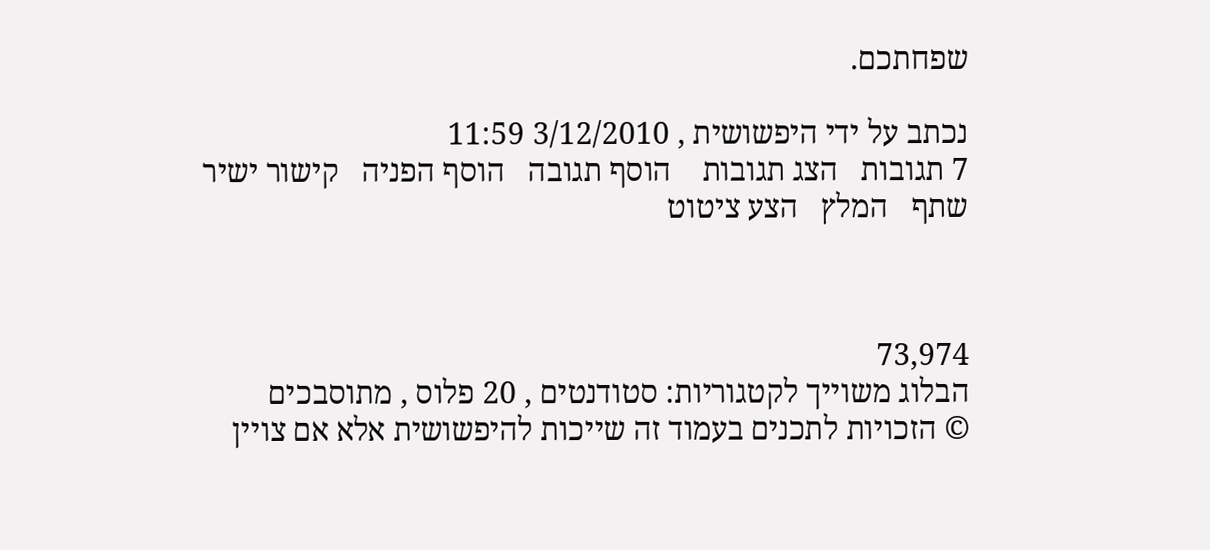שפחתכם.

נכתב על ידי היפשושית , 3/12/2010 11:59
7 תגובות   הצג תגובות    הוסף תגובה   הוסף הפניה   קישור ישיר   שתף   המלץ   הצע ציטוט



73,974
הבלוג משוייך לקטגוריות: סטודנטים , 20 פלוס , מתוסבכים
© הזכויות לתכנים בעמוד זה שייכות להיפשושית אלא אם צויין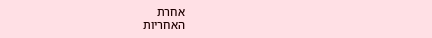אחרת
האחריות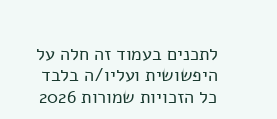לתכנים בעמוד זה חלה על היפשושית ועליו/ה בלבד
כל הזכויות שמורות 2026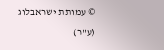© עמותת ישראבלוג (ע"ר)